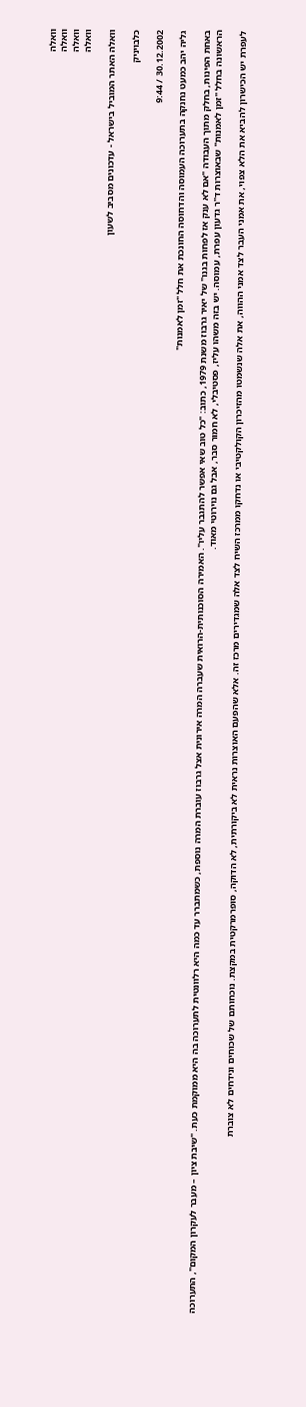וואלה
וואלה
וואלה
וואלה

וואלה האתר המוביל בישראל - עדכונים מסביב לשעון

כלבויניק

30.12.2002 / 9:44

גליה יהב כמעט נחנקה בתערוכה העמוסה והדחוסה החונכת את חלל "זמן לאמנות"

באחת הפינות, בחלק מתוך העבודה "אם לא ענק אז לפחות בגנו" של יאיר גרבוז משנת 1979, כתוב: "כל טוב שאי אפשר להתגבר עליו". האמירה הסוכנותית-הרואית שעברה המרה אירונית אצל גרבוז עוברת המרה נוספת, כשמתברר עד כמה היא רלוונטית לתערוכה בה היא ממוקמת כעת. "שיבת ציון – מעבר לעקרון המקום", התערוכה הראשונה בחלל "זמן לאמנות" שבאוצרות ד"ר גדעון עפרת, עמוסה. יש בזה משהו עליז, פסטיבלי, לא חמור סבר, אבל גם נוירוטי מאוד.

לעפרת יש הכישרון להביא את הלא צפוי, את אמני העבר לצד אמני ההווה, את אלה שנשמטו מהזיכרון הקולקטיבי או נדחקו ממרכז השיח לצד אלה שמגדירים מרכז זה. אלא שהפעם האוצרות נראית לא ביקורתית, לא הדוקה, סופרמרקטית במקצת. נוכחותם של שכוחים ונידחים לא צוברת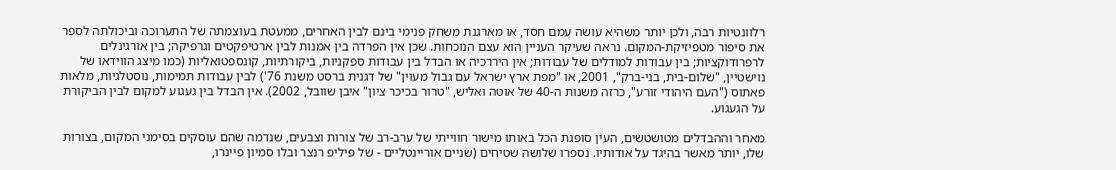רלוונטיות רבה, ולכן יותר משהיא עושה עמם חסד, או מארגנת משחק פנימי בינם לבין האחרים, ממעטת בעוצמתה של התערוכה וביכולתה לספר את סיפור מטפיזיקת-המקום. נראה שעיקר העניין הוא עצם הנוכחות. שכן אין הפרדה בין אמנות לבין ארטיפקטים וגרפיקה; בין אורגינלים לרפרודוקציות; בין עבודות למודלים של עבודות; אין היררכיה או הבדל בין עבודות ספקניות, ביקורתיות, קונספטואליות (כמו מיצג הווידאו של נוישטיין, "שלום-בית, בני-ברק", 2001, או "מפת ארץ ישראל עם גבול מעוין" של דגנית ברסט משנת 76') לבין עבודות תמימות, נוסטלגיות, מלאות פאתוס ("העם היהודי זורע", כרזה משנות ה-40 של אוטה ואליש, "טרור בכיכר ציון" איבן שוובל, 2002). אין הבדל בין געגוע למקום לבין הביקורת על הגעגוע.

מאחר וההבדלים מטושטשים, העין סופגת הכל באותו מישור חווייתי של ערב-רב של צורות וצבעים, שנדמה שהם עוסקים בסימני המקום, בצורות שלו, יותר מאשר בהיגד על אודותיו. נספרו שלושה שטיחים (שניים אוריינטליים - של פיליפ רנצר ובלו סמיון פיינרו,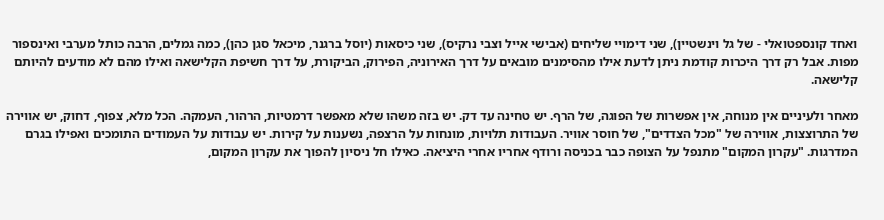ואחד קונספטואלי - של גל וינשטיין), שני דימויי שליחים (אבישי אייל וצבי נרקיס), שני כיסאות (יוסל ברגנר, מיכאל סגן כהן), כמה גמלים, הרבה כותל מערבי ואינספור מפות. אבל רק דרך היכרות קודמת ניתן לדעת אילו מהסימנים מובאים על דרך האירוניה, הפירוק, הביקורת, על דרך חשיפת הקלישאה ואילו מהם לא מודעים להיותם קלישאה.

מאחר ולעיניים אין מנוחה, אין אפשרות של הפוגה, של הרף. יש טחינה עד דק. יש בזה משהו שלא מאפשר דרמטיות, הרהור, העמקה. הכל מלא, צפוף, דחוק, יש אווירה של התרוצצות, אווירה של "מכל הצדדים", של חוסר אוויר. העבודות תלויות, מונחות על הרצפה, נשענות על קירות. יש עבודות על העמודים התומכים ואפילו בגרם המדרגות. "עקרון המקום" מתנפל על הצופה כבר בכניסה ורודף אחריו אחרי היציאה. כאילו חל ניסיון להפוך את עקרון המקום,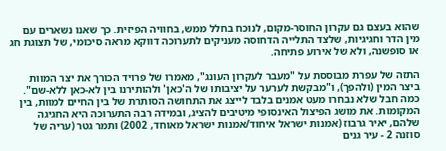שהוא בעצם גם עקרון החוסר-מקום, לנוכח בחלל ממש, בחוויה הפיזית. כך שאנו נשארים עם מין הדר וחגיגיות, שלצד התלייה הדחוסה מעניקים לתערוכה דווקא מראה סיכומי, של תצוגת חג או סופשנה, ולא של אירוע פתיחה.

התזה של עפרת מבוססת על "מעבר לעקרון העונג", מאמרו של פרויד הכורך את יצר המוות ביצר המין (ולהפך), ו"מבקשת לערער על יציבותו של ה'כאן' ולהותירנו בין לא-כאן ללא-שם". כמה חבל שלא נבחרו מעט אמנים בלבד לייצג את התחושה הסותרת של בין החיים למוות, בין המקומות. את מושג הפיצול האינסופי מיטיבים להציג, ובמידה רבה התערוכה היא החגיגה שלהם, יאיר גרבוז (אמנות ישראל איחוד/אמנות ישראל מאוחד, 2002) ותמר גטר (עריה של סוזנה 2 - עיר גנים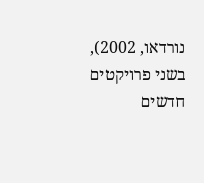נורדאו, 2002), בשני פרויקטים חדשים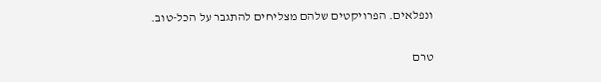ונפלאים. הפרויקטים שלהם מצליחים להתגבר על הכל-טוב.

טרם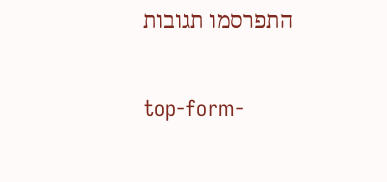התפרסמו תגובות

top-form-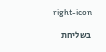right-icon

בשליחת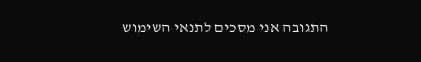התגובה אני מסכים לתנאי השימוש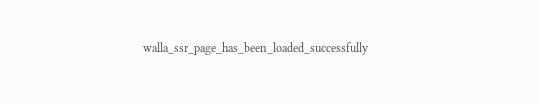walla_ssr_page_has_been_loaded_successfully